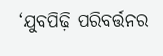‘ଯୁବପିଢ଼ି ପରିବର୍ତ୍ତନର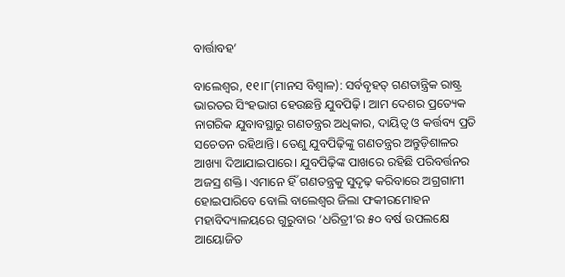ବାର୍ତ୍ତାବହ’

ବାଲେଶ୍ୱର, ୧୧।୮(ମାନସ ବିଶ୍ୱାଳ): ସର୍ବବୃହତ୍‌ ଗଣତାନ୍ତ୍ରିକ ରାଷ୍ଟ୍ର ଭାରତର ସିଂହଭାଗ ହେଉଛନ୍ତି ଯୁବପିଢ଼ି। ଆମ ଦେଶର ପ୍ରତ୍ୟେକ ନାଗରିକ ଯୁବାବସ୍ଥାରୁ ଗଣତନ୍ତ୍ରର ଅଧିକାର, ଦାୟିତ୍ୱ ଓ କର୍ତ୍ତବ୍ୟ ପ୍ରତି ସଚେତନ ରହିଥାନ୍ତି। ତେଣୁ ଯୁବପିଢ଼ିଙ୍କୁ ଗଣତନ୍ତ୍ରର ଅନ୍ତୁଡ଼ିଶାଳର ଆଖ୍ୟା ଦିଆଯାଇପାରେ। ଯୁବପିଢ଼ିଙ୍କ ପାଖରେ ରହିଛି ପରିବର୍ତ୍ତନର ଅଜସ୍ର ଶକ୍ତି। ଏମାନେ ହିଁ ଗଣତନ୍ତ୍ରକୁ ସୁଦୃଢ଼ କରିବାରେ ଅଗ୍ରଗାମୀ ହୋଇପାରିବେ ବୋଲି ବାଲେଶ୍ୱର ଜିଲା ଫକୀରମୋହନ ମହାବିଦ୍ୟାଳୟରେ ଗୁରୁବାର ‘ଧରିତ୍ରୀ’ର ୫୦ ବର୍ଷ ଉପଲକ୍ଷେ ଆୟୋଜିତ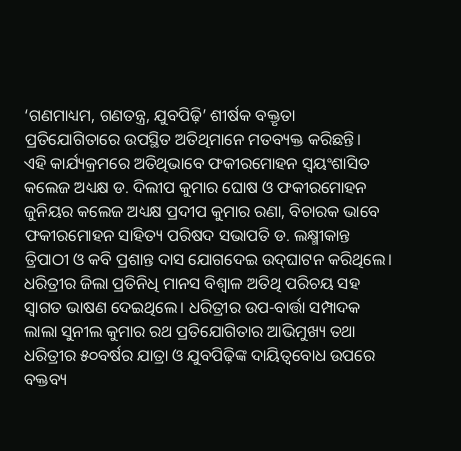‘ଗଣମାଧ୍ୟମ, ଗଣତନ୍ତ୍ର, ଯୁବପିଢ଼ି’ ଶୀର୍ଷକ ବକ୍ତୃତା ପ୍ରତିଯୋଗିତାରେ ଉପସ୍ଥିତ ଅତିଥିମାନେ ମତବ୍ୟକ୍ତ କରିଛନ୍ତି।
ଏହି କାର୍ଯ୍ୟକ୍ରମରେ ଅତିଥିଭାବେ ଫକୀରମୋହନ ସ୍ବୟଂଶାସିତ କଲେଜ ଅଧ୍ୟକ୍ଷ ଡ. ଦିଲୀପ କୁମାର ଘୋଷ ଓ ଫକୀରମୋହନ ଜୁନିୟର କଲେଜ ଅଧ୍ୟକ୍ଷ ପ୍ରଦୀପ କୁମାର ରଣା, ବିଚାରକ ଭାବେ ଫକୀରମୋହନ ସାହିତ୍ୟ ପରିଷଦ ସଭାପତି ଡ. ଲକ୍ଷ୍ମୀକାନ୍ତ ତ୍ରିପାଠୀ ଓ କବି ପ୍ରଶାନ୍ତ ଦାସ ଯୋଗଦେଇ ଉଦ୍‌ଘାଟନ କରିଥିଲେ। ଧରିତ୍ରୀର ଜିଲା ପ୍ରତିନିଧି ମାନସ ବିଶ୍ୱାଳ ଅତିଥି ପରିଚୟ ସହ ସ୍ବାଗତ ଭାଷଣ ଦେଇଥିଲେ। ଧରିତ୍ରୀର ଉପ-ବାର୍ତ୍ତା ସମ୍ପାଦକ ଲାଲା ସୁନୀଲ କୁମାର ରଥ ପ୍ରତିଯୋଗିତାର ଆଭିମୁଖ୍ୟ ତଥା ଧରିତ୍ରୀର ୫୦ବର୍ଷର ଯାତ୍ରା ଓ ଯୁବପିଢ଼ିଙ୍କ ଦାୟିତ୍ୱବୋଧ ଉପରେ ବକ୍ତବ୍ୟ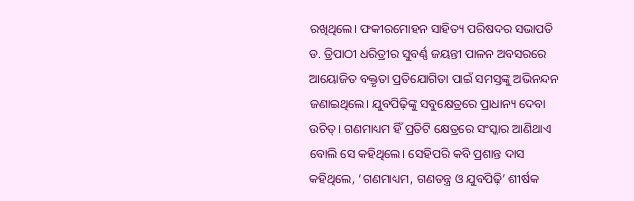ରଖିଥିଲେ। ଫକୀରମୋହନ ସାହିତ୍ୟ ପରିଷଦର ସଭାପତି ଡ. ତ୍ରିପାଠୀ ଧରିତ୍ରୀର ସୁବର୍ଣ୍ଣ ଜୟନ୍ତୀ ପାଳନ ଅବସରରେ ଆୟୋଜିତ ବକ୍ତୃତା ପ୍ରତିଯୋଗିତା ପାଇଁ ସମସ୍ତଙ୍କୁ ଅଭିନନ୍ଦନ ଜଣାଇଥିଲେ। ଯୁବପିଢ଼ିଙ୍କୁ ସବୁକ୍ଷେତ୍ରରେ ପ୍ରାଧାନ୍ୟ ଦେବା ଉଚିତ୍‌। ଗଣମାଧ୍ୟମ ହିଁ ପ୍ରତିଟି କ୍ଷେତ୍ରରେ ସଂସ୍କାର ଆଣିଥାଏ ବୋଲି ସେ କହିଥିଲେ। ସେହିପରି କବି ପ୍ରଶାନ୍ତ ଦାସ କହିଥିଲେ, ‘ଗଣମାଧ୍ୟମ, ଗଣତନ୍ତ୍ର ଓ ଯୁବପିଢ଼ି’ ଶୀର୍ଷକ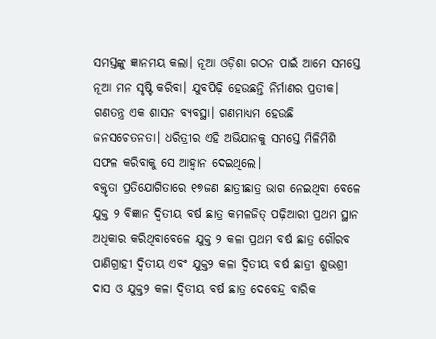ସମସ୍ତଙ୍କୁ ଜ୍ଞାନମୟ କଲା। ନୂଆ ଓଡ଼ିଶା ଗଠନ ପାଇଁ ଆମେ ସମସ୍ତେ ନୂଆ ମନ ସୃଷ୍ଟି କରିବା। ଯୁବପିଢ଼ି ହେଉଛନ୍ତି ନିର୍ମାଣର ପ୍ରତୀକ। ଗଣତନ୍ତ୍ର ଏକ ଶାସନ ବ୍ୟବସ୍ଥା। ଗଣମାଧ୍ୟମ ହେଉଛି ଜନସଚେତନତା। ଧରିତ୍ରୀର ଏହି ଅଭିଯାନକୁ ସମସ୍ତେ ମିଳିମିଶି ସଫଳ କରିବାକୁ ସେ ଆହ୍ବାନ ଦେଇଥିଲେ।
ବକ୍ତୃତା ପ୍ରତିଯୋଗିତାରେ ୧୭ଜଣ ଛାତ୍ରୀଛାତ୍ର ଭାଗ ନେଇଥିବା ବେଳେ ଯୁକ୍ତ ୨ ବିଜ୍ଞାନ ଦ୍ୱିତୀୟ ବର୍ଷ ଛାତ୍ର କମଳଜିତ୍‌ ପଢ଼ିଆରୀ ପ୍ରଥମ ସ୍ଥାନ ଅଧିକାର କରିଥିବାବେଳେ ଯୁକ୍ତ ୨ କଳା ପ୍ରଥମ ବର୍ଷ ଛାତ୍ର ଗୌରବ ପାଣିଗ୍ରାହୀ ଦ୍ୱିତୀୟ ଏବଂ ଯୁକ୍ତ୨ କଳା ଦ୍ୱିତୀୟ ବର୍ଷ ଛାତ୍ରୀ ଶୁଭଶ୍ରୀ ଦାସ ଓ ଯୁକ୍ତ୨ କଳା ଦ୍ୱିତୀୟ ବର୍ଷ ଛାତ୍ର ଦେବେନ୍ଦ୍ର ବାରିକ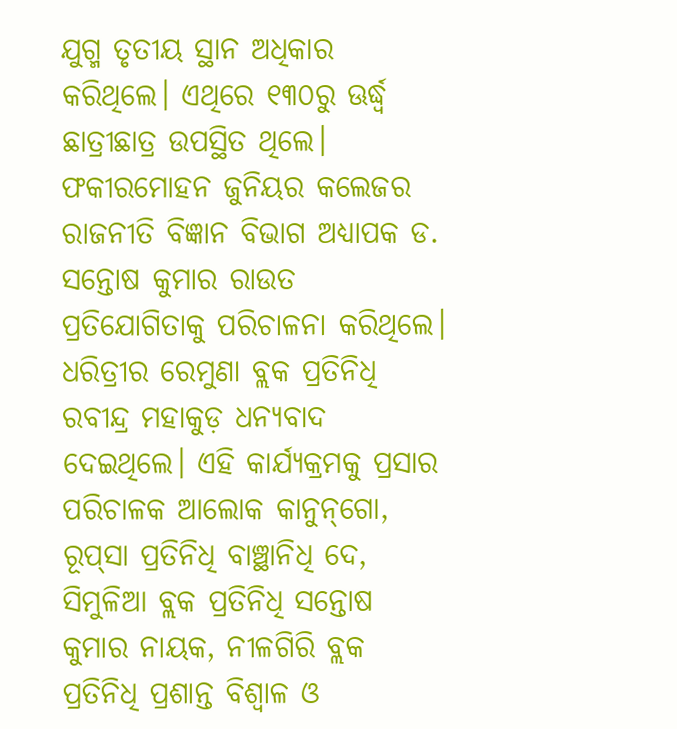ଯୁଗ୍ମ ତୃତୀୟ ସ୍ଥାନ ଅଧିକାର କରିଥିଲେ। ଏଥିରେ ୧୩୦ରୁ ଊର୍ଦ୍ଧ୍ୱ ଛାତ୍ରୀଛାତ୍ର ଉପସ୍ଥିତ ଥିଲେ। ଫକୀରମୋହନ ଜୁନିୟର କଲେଜର ରାଜନୀତି ବିଜ୍ଞାନ ବିଭାଗ ଅଧ୍ୟାପକ ଡ. ସନ୍ତୋଷ କୁମାର ରାଉତ ପ୍ରତିଯୋଗିତାକୁ ପରିଚାଳନା କରିଥିଲେ। ଧରିତ୍ରୀର ରେମୁଣା ବ୍ଲକ ପ୍ରତିନିଧି ରବୀନ୍ଦ୍ର ମହାକୁଡ଼ ଧନ୍ୟବାଦ ଦେଇଥିଲେ। ଏହି କାର୍ଯ୍ୟକ୍ରମକୁ ପ୍ରସାର ପରିଚାଳକ ଆଲୋକ କାନୁନ୍‌ଗୋ, ରୂପ୍‌ସା ପ୍ରତିନିଧି ବାଞ୍ଛାନିଧି ଦେ, ସିମୁଳିଆ ବ୍ଲକ ପ୍ରତିନିଧି ସନ୍ତୋଷ କୁମାର ନାୟକ, ନୀଳଗିରି ବ୍ଲକ ପ୍ରତିନିଧି ପ୍ରଶାନ୍ତ ବିଶ୍ୱାଳ ଓ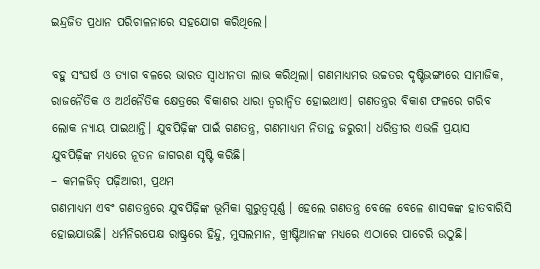ଇନ୍ଦ୍ରଜିତ ପ୍ରଧାନ ପରିଚାଳନାରେ ସହଯୋଗ କରିଥିଲେ।

ବହୁ ସଂଘର୍ଷ ଓ ତ୍ୟାଗ ବଳରେ ଭାରତ ସ୍ବାଧୀନତା ଲାଭ କରିଥିଲା। ଗଣମାଧ୍ୟମର ଉଚ୍ଚତର ଦୃଷ୍ଟିଭଙ୍ଗୀରେ ସାମାଜିକ, ରାଜନୈତିକ ଓ ଅର୍ଥନୈତିକ କ୍ଷେତ୍ରରେ ବିକାଶର ଧାରା ତ୍ୱରାନ୍ବିତ ହୋଇଥାଏ। ଗଣତନ୍ତ୍ରର ବିକାଶ ଫଳରେ ଗରିବ ଲୋକ ନ୍ୟାୟ ପାଇଥାନ୍ତି। ଯୁବପିଢ଼ିଙ୍କ ପାଇଁ ଗଣତନ୍ତ୍ର, ଗଣମାଧ୍ୟମ ନିତାନ୍ତ ଜରୁରୀ। ଧରିତ୍ରୀର ଏଭଳି ପ୍ରୟାସ ଯୁବପିଢ଼ିଙ୍କ ମଧ୍ୟରେ ନୂତନ ଜାଗରଣ ସୃଷ୍ଟି କରିଛି।
– କମଳଜିତ୍‌ ପଢ଼ିଆରୀ, ପ୍ରଥମ
ଗଣମାଧ୍ୟମ ଏବଂ ଗଣତନ୍ତ୍ରରେ ଯୁବପିଢ଼ିଙ୍କ ଭୂମିକା ଗୁରୁତ୍ୱପୂର୍ଣ୍ଣ । ହେଲେ ଗଣତନ୍ତ୍ର ବେଳେ ବେଳେ ଶାସକଙ୍କ ହାତବାରିସି ହୋଇଯାଉଛି। ଧର୍ମନିରପେକ୍ଷ ରାଷ୍ଟ୍ରରେ ହିନ୍ଦୁ, ମୁସଲମାନ, ଖ୍ରୀଷ୍ଟିଆନଙ୍କ ମଧ୍ୟରେ ଏଠାରେ ପାଚେରି ଉଠୁଛି।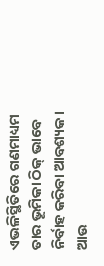ଏଭଳିସ୍ଥିତିରେ ଗଣମାଧ୍ୟମ ତାର ଭୂମିକା ଠିକ୍‌ ଭାବେ ନିର୍ବାହ କରିବା ଆବଶ୍ୟକ। ଆଉ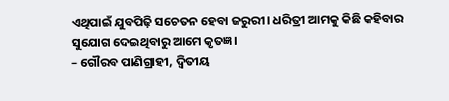ଏଥିପାଇଁ ଯୁବପିଢ଼ି ସଚେତନ ହେବା ଜରୁରୀ। ଧରିତ୍ରୀ ଆମକୁ କିଛି କହିବାର ସୁଯୋଗ ଦେଇଥିବାରୁ ଆମେ କୃତଜ୍ଞ।
– ଗୌରବ ପାଣିଗ୍ରାହୀ, ଦ୍ୱିତୀୟ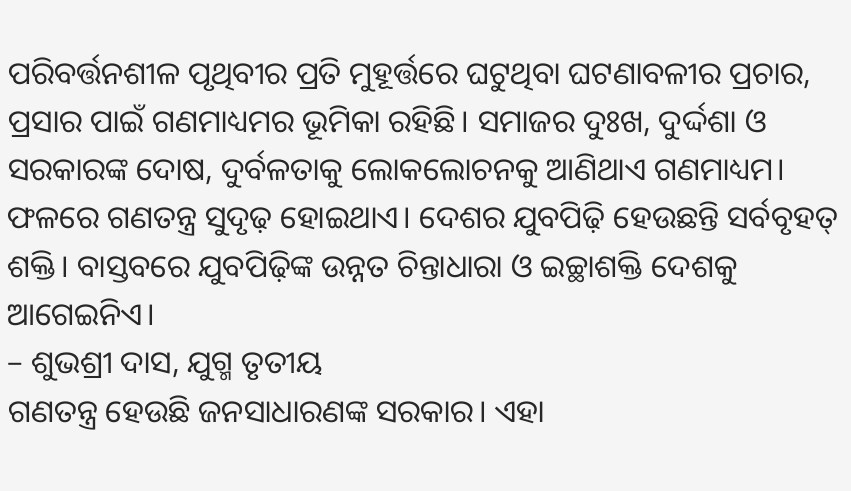ପରିବର୍ତ୍ତନଶୀଳ ପୃଥିବୀର ପ୍ରତି ମୁହୂର୍ତ୍ତରେ ଘଟୁଥିବା ଘଟଣାବଳୀର ପ୍ରଚାର, ପ୍ରସାର ପାଇଁ ଗଣମାଧ୍ୟମର ଭୂମିକା ରହିଛି। ସମାଜର ଦୁଃଖ, ଦୁର୍ଦ୍ଦଶା ଓ ସରକାରଙ୍କ ଦୋଷ, ଦୁର୍ବଳତାକୁ ଲୋକଲୋଚନକୁ ଆଣିଥାଏ ଗଣମାଧ୍ୟମ। ଫଳରେ ଗଣତନ୍ତ୍ର ସୁଦୃଢ଼ ହୋଇଥାଏ। ଦେଶର ଯୁବପିଢ଼ି ହେଉଛନ୍ତି ସର୍ବବୃହତ୍‌ ଶକ୍ତି। ବାସ୍ତବରେ ଯୁବପିଢ଼ିଙ୍କ ଉନ୍ନତ ଚିନ୍ତାଧାରା ଓ ଇଚ୍ଛାଶକ୍ତି ଦେଶକୁ ଆଗେଇନିଏ।
– ଶୁଭଶ୍ରୀ ଦାସ, ଯୁଗ୍ମ ତୃତୀୟ
ଗଣତନ୍ତ୍ର ହେଉଛି ଜନସାଧାରଣଙ୍କ ସରକାର। ଏହା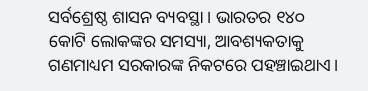ସର୍ବଶ୍ରେଷ୍ଠ ଶାସନ ବ୍ୟବସ୍ଥା। ଭାରତର ୧୪୦ କୋଟି ଲୋକଙ୍କର ସମସ୍ୟା, ଆବଶ୍ୟକତାକୁ ଗଣମାଧ୍ୟମ ସରକାରଙ୍କ ନିକଟରେ ପହଞ୍ଚାଇଥାଏ।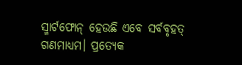ସ୍ମାର୍ଟଫୋନ୍‌ ହେଉଛି ଏବେ ସର୍ବବୃହତ୍‌ ଗଣମାଧ୍ୟମ। ପ୍ରତ୍ୟେକ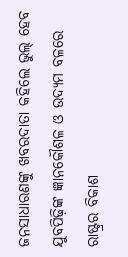ଜନସାଧାରଣଙ୍କୁ ଖବରଦାତା କହିଲେ ଭୁଲ୍‌ ହେବ ଯୁବପିଢ଼ିଙ୍କ ଜ୍ଞାନକୌଶଳ ଓ ଉଦ୍ୟମ ବଳରେ ରାଷ୍ଟ୍ରର ବିକାଶ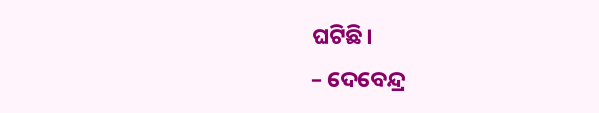ଘଟିଛି।
– ଦେବେନ୍ଦ୍ର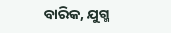ବାରିକ, ଯୁଗ୍ମ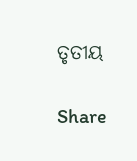ତୃତୀୟ

Share